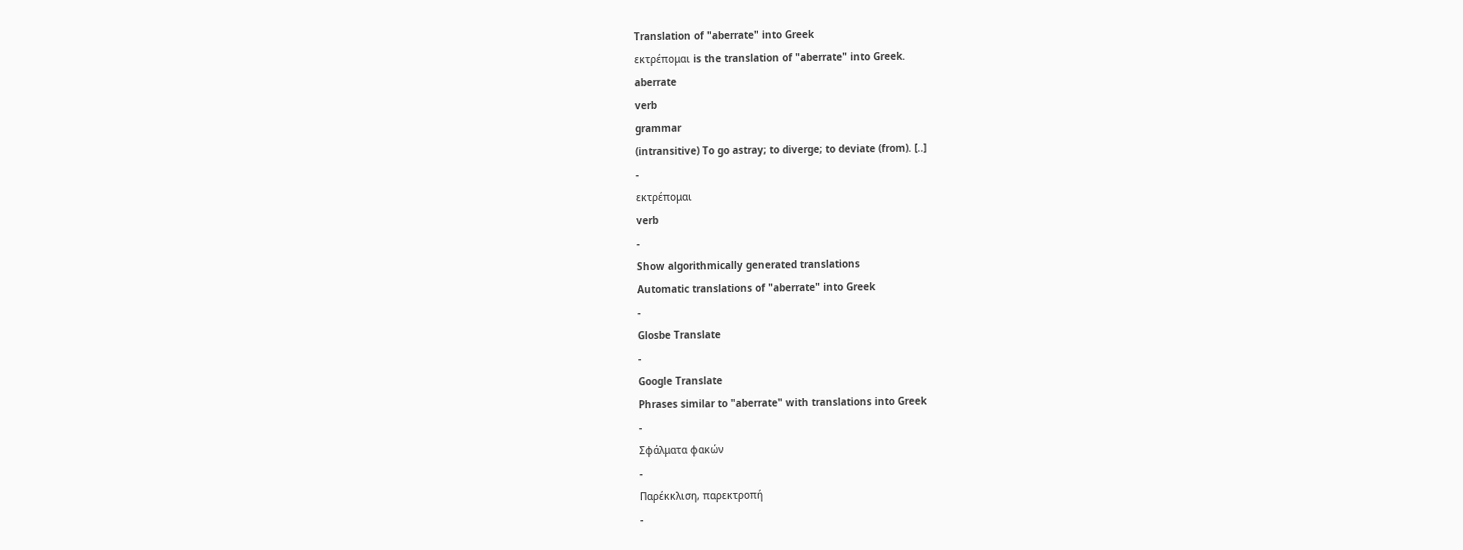Translation of "aberrate" into Greek
εκτρέπομαι is the translation of "aberrate" into Greek.
aberrate
verb
grammar
(intransitive) To go astray; to diverge; to deviate (from). [..]
-
εκτρέπομαι
verb
-
Show algorithmically generated translations
Automatic translations of "aberrate" into Greek
-
Glosbe Translate
-
Google Translate
Phrases similar to "aberrate" with translations into Greek
-
Σφάλματα φακών
-
Παρέκκλιση, παρεκτροπή
-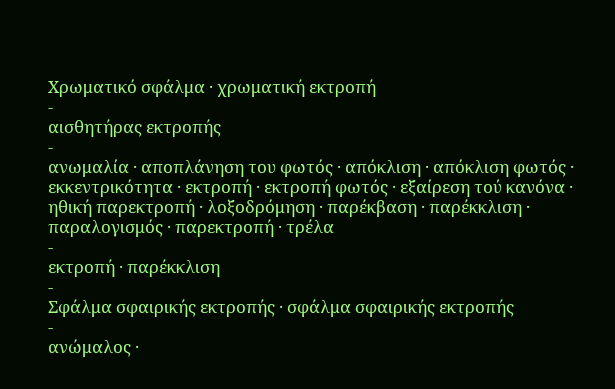Χρωματικό σφάλμα · χρωματική εκτροπή
-
αισθητήρας εκτροπής
-
ανωμαλία · αποπλάνηση του φωτός · απόκλιση · απόκλιση φωτός · εκκεντρικότητα · εκτροπή · εκτροπή φωτός · εξαίρεση τού κανόνα · ηθική παρεκτροπή · λοξοδρόμηση · παρέκβαση · παρέκκλιση · παραλογισμός · παρεκτροπή · τρέλα
-
εκτροπή · παρέκκλιση
-
Σφάλμα σφαιρικής εκτροπής · σφάλμα σφαιρικής εκτροπής
-
ανώμαλος ·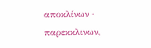αποκλίνων · παρεκκλινων,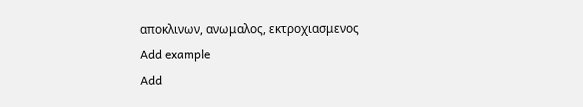αποκλινων, ανωμαλος, εκτροχιασμενος
Add example
Add